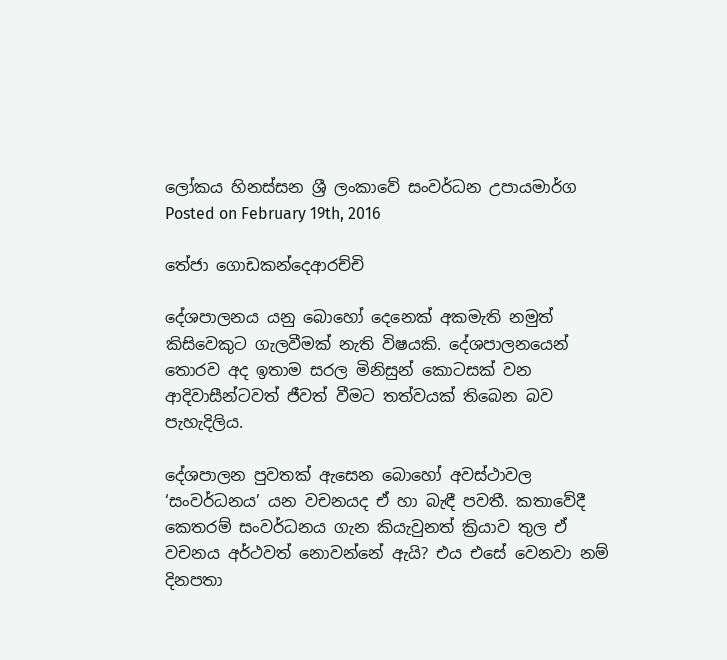ලෝකය හිනස්සන ශ්‍රී ලංකාවේ සංවර්ධන උපායමාර්ග
Posted on February 19th, 2016

තේජා ගොඩකන්දෙආරච්චි

දේශපාලනය යනු බොහෝ දෙනෙක් අකමැති නමුත් කිසිවෙකුට ගැලවීමක් නැති විෂයකි. දේශපාලනයෙන් තොරව අද ඉතාම සරල මිනිසුන් කොටසක් වන ආදිවාසීන්ටවත් ජීවත් වීමට තත්වයක් තිබෙන බව පැහැදිලිය.

දේශපාලන පුවතක් ඇසෙන බොහෝ අවස්ථාවල ‘සංවර්ධනය’ යන වචනයද ඒ හා බැඳී පවතී. කතාවේදී කෙතරම් සංවර්ධනය ගැන කියැවුනත් ක්‍රියාව තුල ඒ වචනය අර්ථවත් නොවන්නේ ඇයි? එය එසේ වෙනවා නම් දිනපතා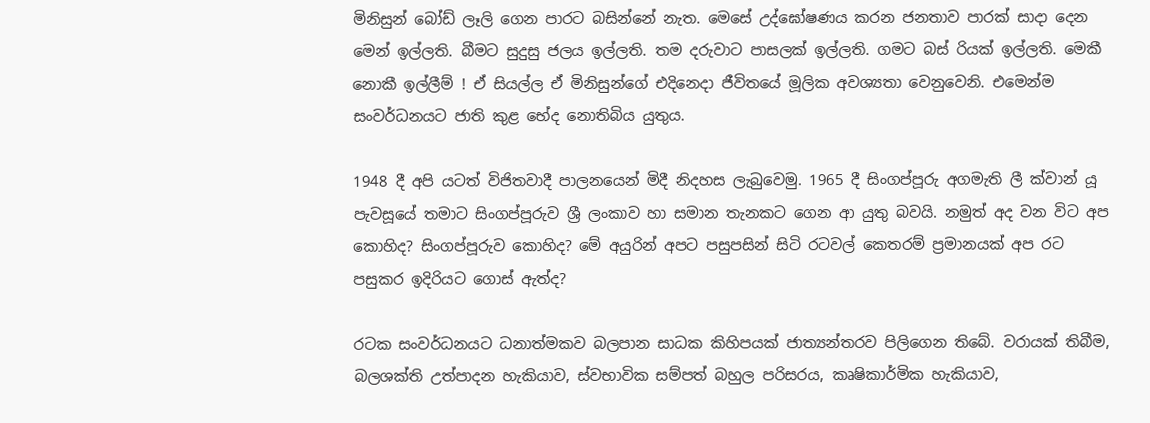මිනිසුන් බෝඩ් ලෑලි ගෙන පාරට බසින්නේ නැත. මෙසේ උද්ඝෝෂණය කරන ජනතාව පාරක් සාදා දෙන මෙන් ඉල්ලති. බීමට සුදුසු ජලය ඉල්ලති. තම දරුවාට පාසලක් ඉල්ලති. ගමට බස් රියක් ඉල්ලති. මෙකී නොකී ඉල්ලීම් ! ඒ සියල්ල ඒ මිනිසුන්ගේ එදිනෙදා ජීවිතයේ මූලික අවශ්‍යතා වෙනුවෙනි. එමෙන්ම සංවර්ධනයට ජාති කුළ භේද නොතිබිය යුතුය.

1948 දී අපි යටත් විජිතවාදී පාලනයෙන් මිදී නිදහස ලැබුවෙමු. 1965 දී සිංගප්පූරු අගමැති ලී ක්වාන් යූ පැවසූයේ තමාට සිංගප්පූරුව ශ්‍රී ලංකාව හා සමාන තැනකට ගෙන ආ යුතු බවයි. නමුත් අද වන විට අප කොහිද? සිංගප්පූරුව කොහිද? මේ අයුරින් අපට පසුපසින් සිටි රටවල් කෙතරම් ප්‍රමානයක් අප රට පසුකර ඉදිරියට ගොස් ඇත්ද?

රටක සංවර්ධනයට ධනාත්මකව බලපාන සාධක කිහිපයක් ජාත්‍යන්තරව පිලිගෙන තිබේ. වරායක් තිබීම, බලශක්ති උත්පාදන හැකියාව, ස්වභාවික සම්පත් බහුල පරිසරය, කෘෂිකාර්මික හැකියාව,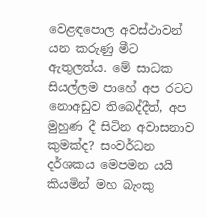වෙළඳපොල අවස්ථාවන් යන කරුණු මීට ඇතුලත්ය. මේ සාධක සියල්ලම පාහේ අප රටට නොඅඩුව තිබෙද්දීත්, අප මුහුණ දී සිටින අවාසනාව කුමක්ද? සංවර්ධන දර්ශකය මෙපමන යයි කියමින් මහ බැංකු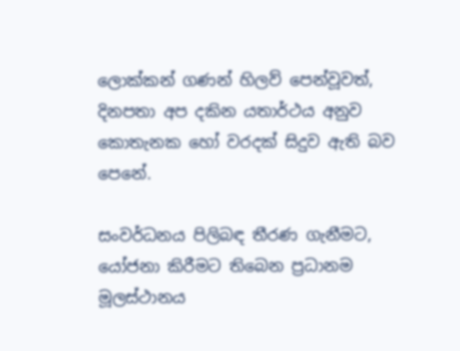ලොක්කන් ගණන් හිලව් පෙන්වූවත්, දිනපතා අප දකින යතාර්ථය අනුව කොතැනක හෝ වරදක් සිදුව ඇති බව පෙනේ.

සංවර්ධනය පිලිබඳ තීරණ ගැනීමට, යෝජනා කිරීමට තිබෙන ප්‍රධානම මූලස්ථානය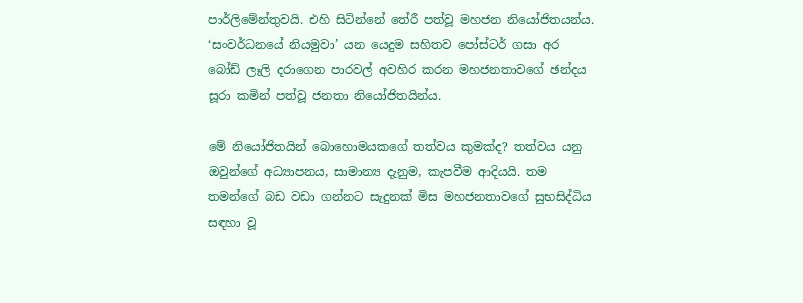පාර්ලිමේන්තුවයි. එහි සිටින්නේ තේරී පත්වූ මහජන නියෝජිතයන්ය. ‘සංවර්ධනයේ නියමුවා’ යන යෙදුම සහිතව පෝස්ටර් ගසා අර බෝඩ් ලෑලි දරාගෙන පාරවල් අවහිර කරන මහජනතාවගේ ඡන්දය සූරා කමින් පත්වූ ජනතා නියෝජිතයින්ය.

මේ නියෝජිතයින් බොහොමයකගේ තත්වය කුමක්ද? තත්වය යනු ඔවුන්ගේ අධ්‍යාපනය, සාමාන්‍ය දැනුම, කැපවීම ආදියයි. තම තමන්ගේ බඩ වඩා ගන්නට සැදුනක් මිස මහජනතාවගේ සුභසිද්ධිය සඳහා වූ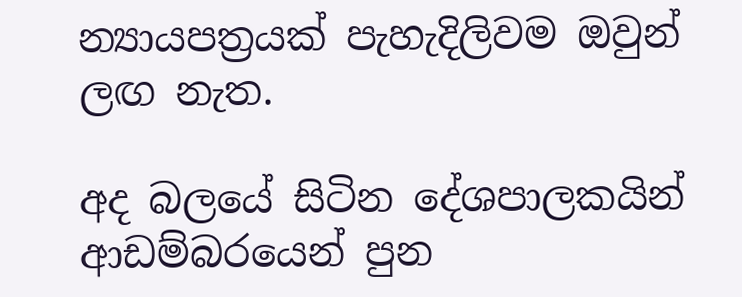න්‍යායපත්‍රයක් පැහැදිලිවම ඔවුන් ලඟ නැත.

අද බලයේ සිටින දේශපාලකයින් ආඩම්බරයෙන් පුන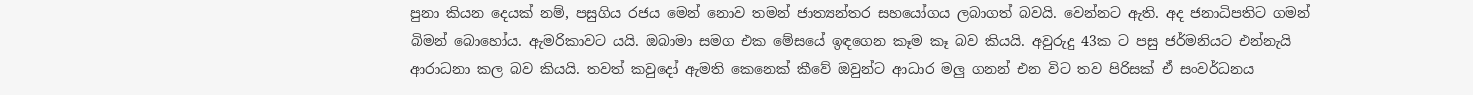පුනා කියන දෙයක් නම්, පසුගිය රජය මෙන් නොව තමන් ජාත්‍යන්තර සහයෝගය ලබාගත් බවයි. වෙන්නට ඇති. අද ජනාධිපතිට ගමන් බිමන් බොහෝය. ඇමරිකාවට යයි. ඔබාමා සමග එක මේසයේ ඉඳගෙන කෑම කෑ බව කියයි. අවුරුදු 43ක ට පසු ජර්මනියට එන්නැයි ආරාධනා කල බව කියයි. තවත් කවුදෝ ඇමති කෙනෙක් කීවේ ඔවුන්ට ආධාර මලු ගනන් එන විට තව පිරිසක් ඒ සංවර්ධනය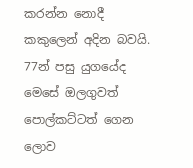කරන්න නොදී කකුලෙන් අදින බවයි. 77න් පසු යුගයේද මෙසේ ඔලගුවත් පොල්කට්ටත් ගෙන ලොව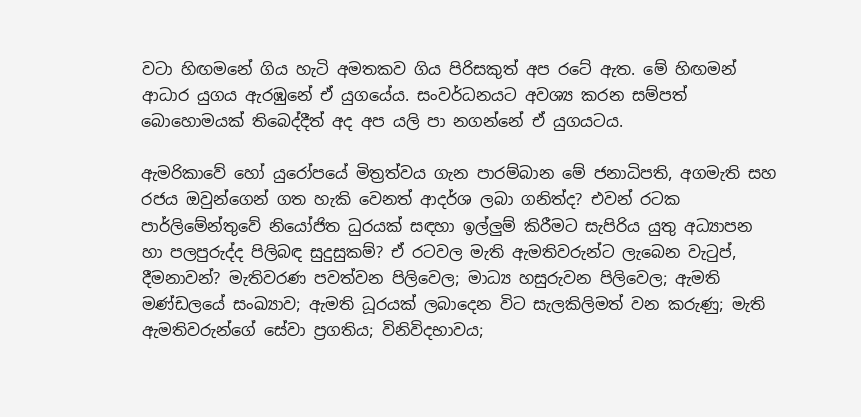වටා හිඟමනේ ගිය හැටි අමතකව ගිය පිරිසකුත් අප රටේ ඇත. මේ හිඟමන් ආධාර යුගය ඇරඹුනේ ඒ යුගයේය. සංවර්ධනයට අවශ්‍ය කරන සම්පත් බොහොමයක් තිබෙද්දීත් අද අප යලි පා නගන්නේ ඒ යුගයටය.

ඇමරිකාවේ හෝ යුරෝපයේ මිත්‍රත්වය ගැන පාරම්බාන මේ ජනාධිපති, අගමැති සහ රජය ඔවුන්ගෙන් ගත හැකි වෙනත් ආදර්ශ ලබා ගනිත්ද? එවන් රටක පාර්ලිමේන්තුවේ නියෝජිත ධුරයක් සඳහා ඉල්ලුම් කිරීමට සැපිරිය යුතු අධ්‍යාපන හා පලපුරුද්ද පිලිබඳ සුදුසුකම්? ඒ රටවල මැති ඇමතිවරුන්ට ලැබෙන වැටුප්, දීමනාවන්? මැතිවරණ පවත්වන පිලිවෙල; මාධ්‍ය හසුරුවන පිලිවෙල; ඇමති මණ්ඩලයේ සංඛ්‍යාව; ඇමති ධූරයක් ලබාදෙන විට සැලකිලිමත් වන කරුණු; මැති ඇමතිවරුන්ගේ සේවා ප්‍රගතිය; විනිවිදභාවය;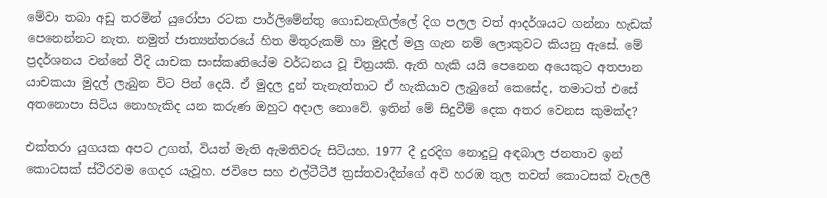මේවා තබා අඩු තරමින් යුරෝපා රටක පාර්ලිමේන්තු ගොඩනැගිල්ලේ දිග පලල වත් ආදර්ශයට ගන්නා හැඩක් පෙනෙන්නට නැත. නමුත් ජාත්‍යන්තරයේ හිත මිතුරුකම් හා මුදල් මලු ගැන නම් ලොකුවට කියනු ඇසේ. මේ ප්‍රදර්ශනය වන්නේ වීදි යාචක සංස්කෘතියේම වර්ධනය වූ චිත්‍රයකි. ඇති හැකි යයි පෙනෙන අයෙකුට අතපාන යාචකයා මුදල් ලැබුන විට පින් දෙයි. ඒ මුදල දුන් තැනැත්තාට ඒ හැකියාව ලැබුනේ කෙසේද, තමාටත් එසේ අතනොපා සිටිය නොහැකිද යන කරුණ ඔහුට අදාල නොවේ. ඉතින් මේ සිදුවීම් දෙක අතර වෙනස කුමක්ද?

එක්තරා යුගයක අපට උගත්, වියත් මැති ඇමතිවරු සිටියහ. 1977 දී දුරදිග නොදුටු අඳබාල ජනතාව ඉන් කොටසක් ස්ථිරවම ගෙදර යැවූහ. ජවිපෙ සහ එල්ටීටීඊ ත්‍රස්තවාදීන්ගේ අවි හරඹ තුල තවත් කොටසක් වැලලී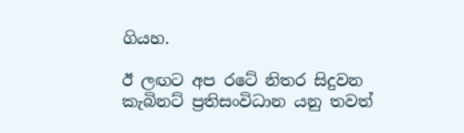ගියහ.

ඊ ලඟට අප රටේ නිතර සිදුවන කැබිනට් ප්‍රතිසංවිධාන යනු තවත්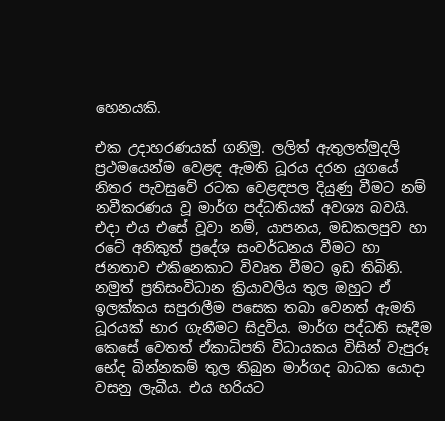හෙනයකි.

එක උදාහරණයක් ගනිමු. ලලිත් ඇතුලත්මුදලි ප්‍රථමයෙන්ම වෙළඳ ඇමති ධූරය දරන යුගයේ නිතර පැවසුවේ රටක වෙළඳපල දියුණු වීමට නම් නවීකරණය වූ මාර්ග පද්ධතියක් අවශ්‍ය බවයි. එදා එය එසේ වූවා නම්, යාපනය, මඩකලපුව හා රටේ අනිකුත් ප්‍රදේශ සංවර්ධනය වීමට හා ජනතාව එකිනෙකාට විවෘත වීමට ඉඩ තිබිනි. නමුත් ප්‍රතිසංවිධාන ක්‍රියාවලිය තුල ඔහුට ඒ ඉලක්කය සපුරාලීම පසෙක තබා වෙනත් ඇමති ධූරයක් භාර ගැනීමට සිදුවිය. මාර්ග පද්ධති සෑදීම කෙසේ වෙතත් ඒකාධිපති විධායකය විසින් වැපුරූ භේද බින්නකම් තුල තිබුන මාර්ගද බාධක යොදා වසනු ලැබීය. එය හරියට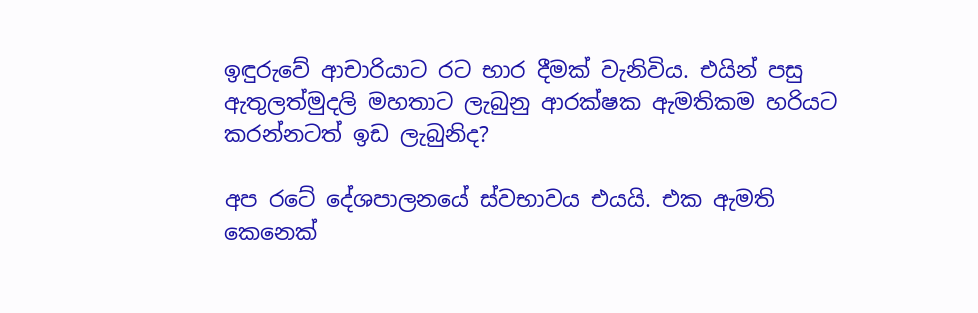ඉඳුරුවේ ආචාරියාට රට භාර දීමක් වැනිවිය. එයින් පසු ඇතුලත්මුදලි මහතාට ලැබුනු ආරක්ෂක ඇමතිකම හරියට කරන්නටත් ඉඩ ලැබුනිද?

අප රටේ දේශපාලනයේ ස්වභාවය එයයි. එක ඇමති කෙනෙක්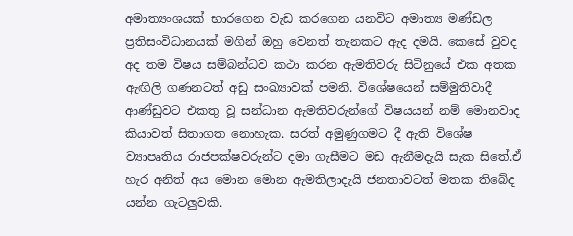අමාත්‍යංශයක් භාරගෙන වැඩ කරගෙන යනවිට අමාත්‍ය මණ්ඩල ප්‍රතිසංවිධානයක් මගින් ඔහු වෙනත් තැනකට ඇද දමයි. කෙසේ වුවද අද තම විෂය සම්බන්ධව කථා කරන ඇමතිවරු සිටිනුයේ එක අතක ඇඟිලි ගණනටත් අඩු සංඛ්‍යාවක් පමනි. විශේෂයෙන් සම්මුතිවාදී ආණ්ඩුවට එකතු වූ සන්ධාන ඇමතිවරුන්ගේ විෂයයන් නම් මොනවාද කියාවත් සිතාගත නොහැක. සරත් අමුණුගමට දී ඇති විශේෂ ව්‍යාපෘතිය රාජපක්ෂවරුන්ට දමා ගැසීමට මඩ ඇනීමදැයි සැක සිතේ.ඒ හැර අනිත් අය මොන මොන ඇමතිලාදැයි ජනතාවටත් මතක තිබේද යන්න ගැටලුවකි.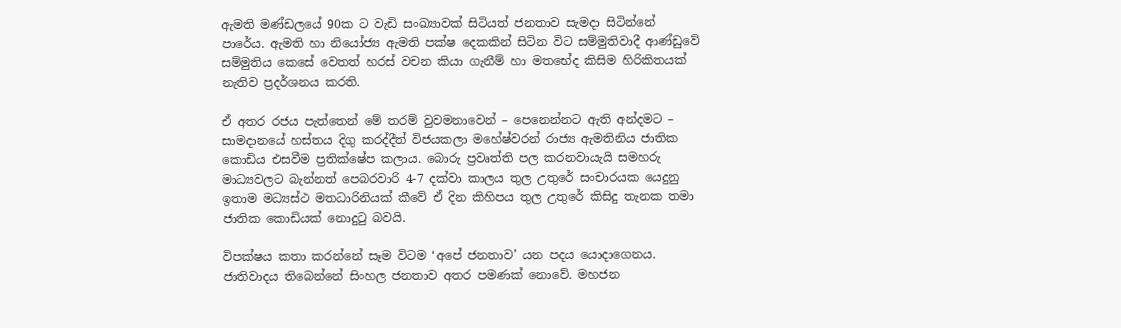ඇමති මණ්ඩලයේ 90ක ට වැඩි සංඛ්‍යාවක් සිටියත් ජනතාව සැමදා සිටින්නේ පාරේය. ඇමති හා නියෝජ්‍ය ඇමති පක්ෂ දෙකකින් සිටින විට සම්මුතිවාදී ආණ්ඩුවේ සම්මුතිය කෙසේ වෙතත් හරස් වචන කියා ගැනීම් හා මතභේද කිසිම හිරිකිතයක් නැතිව ප්‍රදර්ශනය කරති.

ඒ අතර රජය පැත්තෙන් මේ තරම් වුවමනාවෙන් – පෙනෙන්නට ඇති අන්දමට – සාමදානයේ හස්තය දිගු කරද්දීත් විජයකලා මහේෂ්වරන් රාජ්‍ය ඇමතිනිය ජාතික කොඩිය එසවීම ප්‍රතික්ෂේප කලාය. බොරු ප්‍රවෘත්ති පල කරනවායැයි සමහරු මාධ්‍යවලට බැන්නත් පෙබරවාරි 4-7 දක්වා කාලය තුල උතුරේ සංචාරයක යෙදුනු ඉතාම මධ්‍යස්ථ මතධාරිනියක් කීවේ ඒ දින කිහිපය තුල උතුරේ කිසිදු තැනක තමා ජාතික කොඩියක් නොදුටු බවයි.

විපක්ෂය කතා කරන්නේ සෑම විටම ‘අපේ ජනතාව’ යන පදය යොදාගෙනය. ජාතිවාදය තිබෙන්නේ සිංහල ජනතාව අතර පමණක් නොවේ. මහජන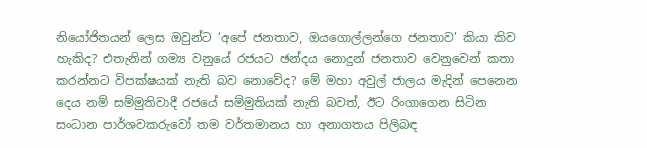නියෝජිතයන් ලෙස ඔවුන්ට ‘අපේ ජනතාව, ඔයගොල්ලන්ගෙ ජනතාව’ කියා කිව හැකිද? එතැනින් ගම්‍ය වනුයේ රජයට ඡන්දය නොදුන් ජනතාව වෙනුවෙන් කතා කරන්නට විපක්ෂයක් නැති බව නොවේද? මේ මහා අවුල් ජාලය මැදින් පෙනෙන දෙය නම් සම්මුතිවාදී රජයේ සම්මුතියක් නැති බවත්, ඊට රිංගාගෙන සිටින සංධාන පාර්ශවකරුවෝ තම වර්තමානය හා අනාගතය පිලිබඳ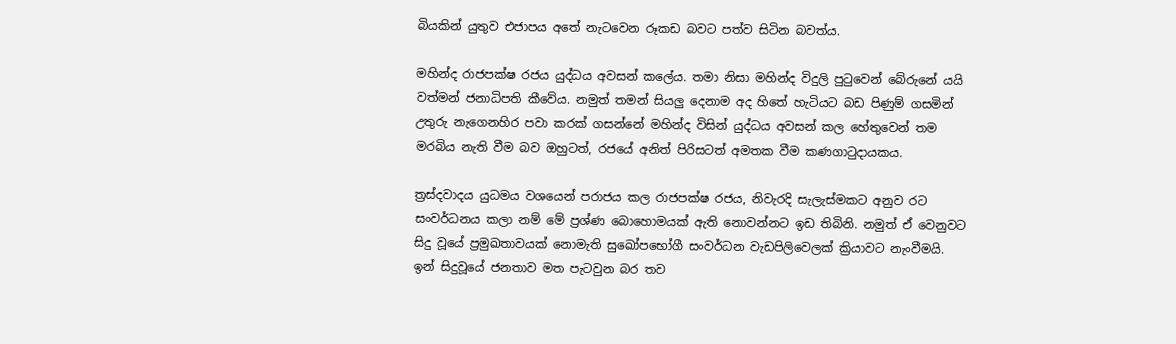බියකින් යුතුව එජාපය අතේ නැටවෙන රූකඩ බවට පත්ව සිටින බවත්ය.

මහින්ද රාජපක්ෂ රජය යුද්ධය අවසන් කලේය. තමා නිසා මහින්ද විදුලි පුටුවෙන් බේරුනේ යයි වත්මන් ජනාධිපති කීවේය. නමුත් තමන් සියලු දෙනාම අද හිතේ හැටියට බඩ පිණුම් ගසමින් උතුරු නැගෙනහිර පවා කරක් ගසන්නේ මහින්ද විසින් යුද්ධය අවසන් කල හේතුවෙන් තම මරබිය නැති වීම බව ඔහුටත්, රජයේ අනිත් පිරිසටත් අමතක වීම කණගාටුදායකය.

ත්‍රස්දවාදය යුධමය වශයෙන් පරාජය කල රාජපක්ෂ රජය, නිවැරදි සැලැස්මකට අනුව රට සංවර්ධනය කලා නම් මේ ප්‍රශ්ණ බොහොමයක් ඇති නොවන්නට ඉඩ තිබිනි. නමුත් ඒ වෙනුවට සිදු වූයේ ප්‍රමුඛතාවයක් නොමැති සුඛෝපභෝගී සංවර්ධන වැඩපිලිවෙලක් ක්‍රියාවට නැංවීමයි. ඉන් සිදුවූයේ ජනතාව මත පැටවුන බර තව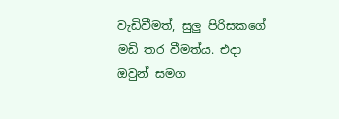වැඩිවීමත්, සුලු පිරිසකගේ මඩි තර වීමත්ය. එදා ඔවුන් සමග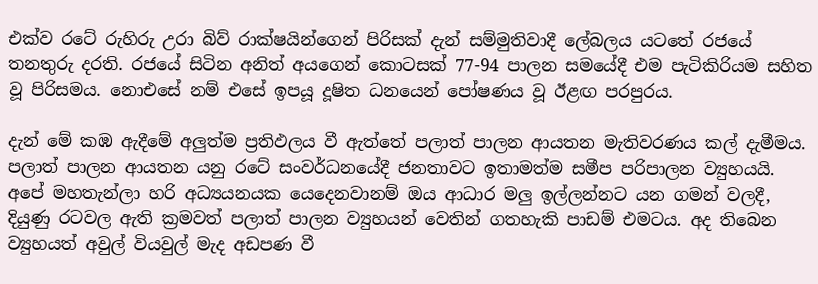එක්ව රටේ රුහිරු උරා බිව් රාක්ෂයින්ගෙන් පිරිසක් දැන් සම්මුතිවාදී ලේබලය යටතේ රජයේ තනතුරු දරති. රජයේ සිටින අනිත් අයගෙන් කොටසක් 77-94 පාලන සමයේදී එම පැටිකිරියම සහිත වූ පිරිසමය. නොඑසේ නම් එසේ ඉපයූ දූෂිත ධනයෙන් පෝෂණය වූ ඊළඟ පරපුරය.

දැන් මේ කඹ ඇදීමේ අලුත්ම ප්‍රතිඵලය වී ඇත්තේ පලාත් පාලන ආයතන මැතිවරණය කල් දැමීමය. පලාත් පාලන ආයතන යනු රටේ සංවර්ධනයේදී ජනතාවට ඉතාමත්ම සමීප පරිපාලන ව්‍යුහයයි. අපේ මහතැන්ලා හරි අධ්‍යයනයක යෙදෙනවානම් ඔය ආධාර මලු ඉල්ලන්නට යන ගමන් වලදී, දියුණු රටවල ඇති ක්‍රමවත් පලාත් පාලන ව්‍යුහයන් වෙතින් ගතහැකි පාඩම් එමටය. අද තිබෙන ව්‍යුහයත් අවුල් වියවුල් මැද අඩපණ වී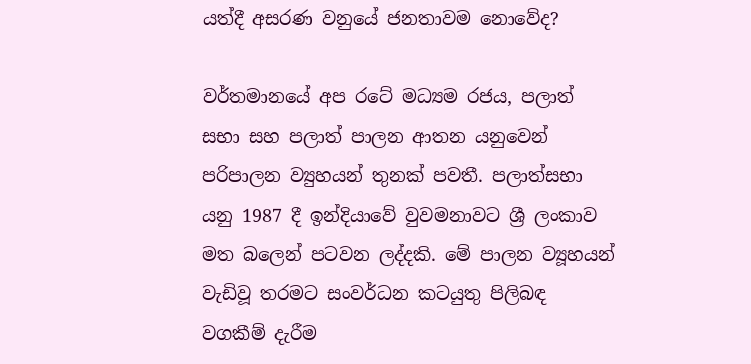යත්දී අසරණ වනුයේ ජනතාවම නොවේද?

වර්තමානයේ අප රටේ මධ්‍යම රජය, පලාත් සභා සහ පලාත් පාලන ආතන යනුවෙන් පරිපාලන ව්‍යුහයන් තුනක් පවතී. පලාත්සභා යනු 1987 දී ඉන්දියාවේ වුවමනාවට ශ්‍රී ලංකාව මත බලෙන් පටවන ලද්දකි. මේ පාලන ව්‍යූහයන් වැඩිවූ තරමට සංවර්ධන කටයුතු පිලිබඳ වගකීම් දැරීම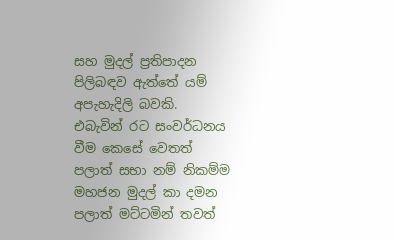සහ මුදල් ප්‍රතිපාදන පිලිබඳව ඇත්තේ යම් අපැහැදිලි බවකි. එබැවින් රට සංවර්ධනය වීම කෙසේ වෙතත් පලාත් සභා නම් නිකම්ම මහජන මුදල් කා දමන පලාත් මට්ටමින් තවත්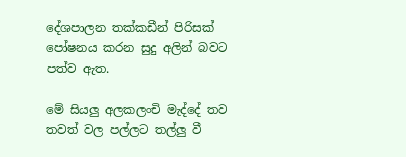දේශපාලන තක්කඩීන් පිරිසක් පෝෂනය කරන සුදු අලින් බවට පත්ව ඇත.

මේ සියලු අලකලංචි මැද්දේ තව තවත් වල පල්ලට තල්ලු වී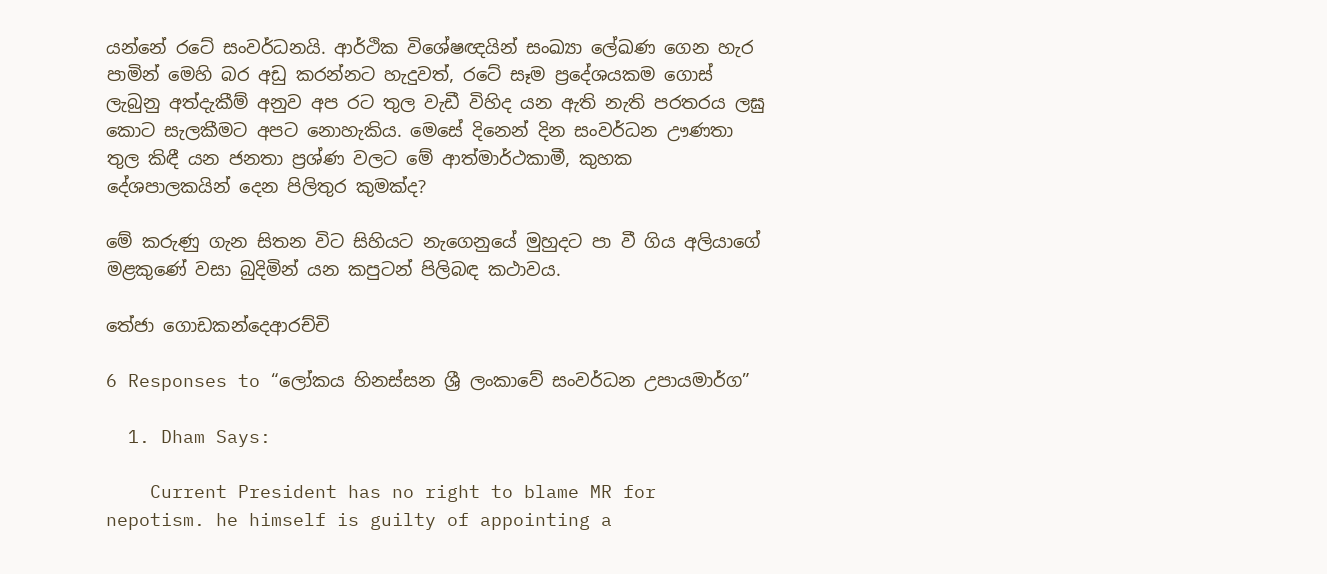යන්නේ රටේ සංවර්ධනයි. ආර්ථික විශේෂඥයින් සංඛ්‍යා ලේඛණ ගෙන හැර පාමින් මෙහි බර අඩු කරන්නට හැදුවත්, රටේ සෑම ප්‍රදේශයකම ගොස් ලැබුනු අත්දැකීම් අනුව අප රට තුල වැඩී විහිද යන ඇති නැති පරතරය ලඝු කොට සැලකීමට අපට නොහැකිය. මෙසේ දිනෙන් දින සංවර්ධන ඌණතා තුල කිඳී යන ජනතා ප්‍රශ්ණ වලට මේ ආත්මාර්ථකාමී, කුහක දේශපාලකයින් දෙන පිලිතුර කුමක්ද?

මේ කරුණු ගැන සිතන විට සිහියට නැගෙනුයේ මුහුදට පා වී ගිය අලියාගේ මළකුණේ වසා බුදිමින් යන කපුටන් පිලිබඳ කථාවය.

තේජා ගොඩකන්දෙආරච්චි

6 Responses to “ලෝකය හිනස්සන ශ්‍රී ලංකාවේ සංවර්ධන උපායමාර්ග”

  1. Dham Says:

    Current President has no right to blame MR for nepotism. he himself is guilty of appointing a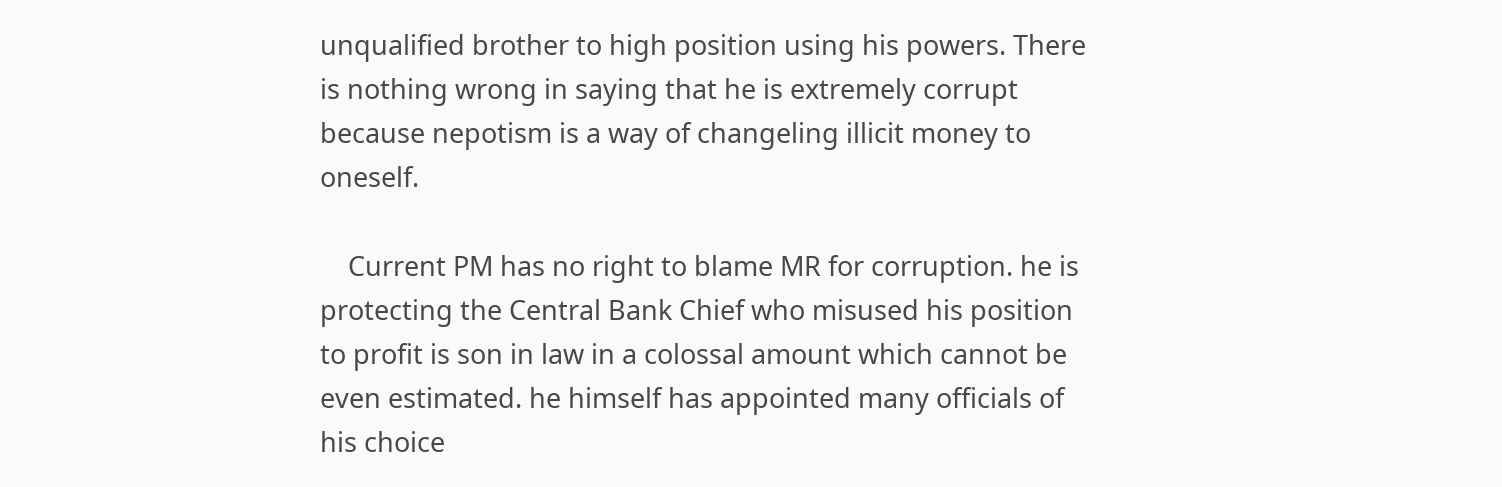unqualified brother to high position using his powers. There is nothing wrong in saying that he is extremely corrupt because nepotism is a way of changeling illicit money to oneself.

    Current PM has no right to blame MR for corruption. he is protecting the Central Bank Chief who misused his position to profit is son in law in a colossal amount which cannot be even estimated. he himself has appointed many officials of his choice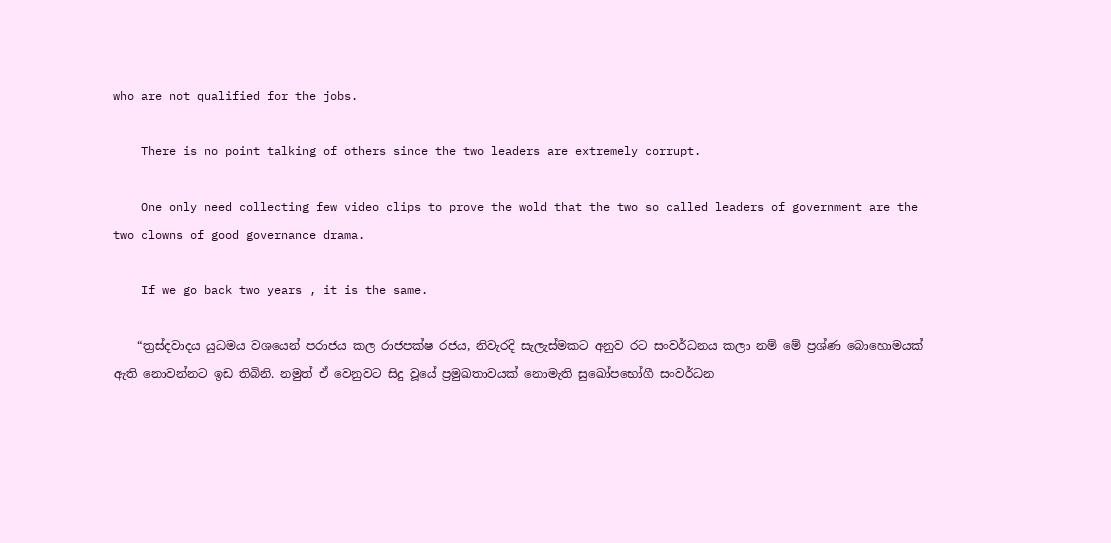who are not qualified for the jobs.

    There is no point talking of others since the two leaders are extremely corrupt.

    One only need collecting few video clips to prove the wold that the two so called leaders of government are the two clowns of good governance drama.

    If we go back two years , it is the same.

    “ත්‍රස්දවාදය යුධමය වශයෙන් පරාජය කල රාජපක්ෂ රජය, නිවැරදි සැලැස්මකට අනුව රට සංවර්ධනය කලා නම් මේ ප්‍රශ්ණ බොහොමයක් ඇති නොවන්නට ඉඩ තිබිනි. නමුත් ඒ වෙනුවට සිදු වූයේ ප්‍රමුඛතාවයක් නොමැති සුඛෝපභෝගී සංවර්ධන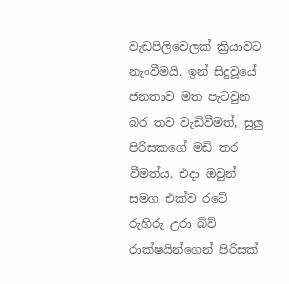වැඩපිලිවෙලක් ක්‍රියාවට නැංවීමයි. ඉන් සිදුවූයේ ජනතාව මත පැටවුන බර තව වැඩිවීමත්, සුලු පිරිසකගේ මඩි තර වීමත්ය. එදා ඔවුන් සමග එක්ව රටේ රුහිරු උරා බිව් රාක්ෂයින්ගෙන් පිරිසක්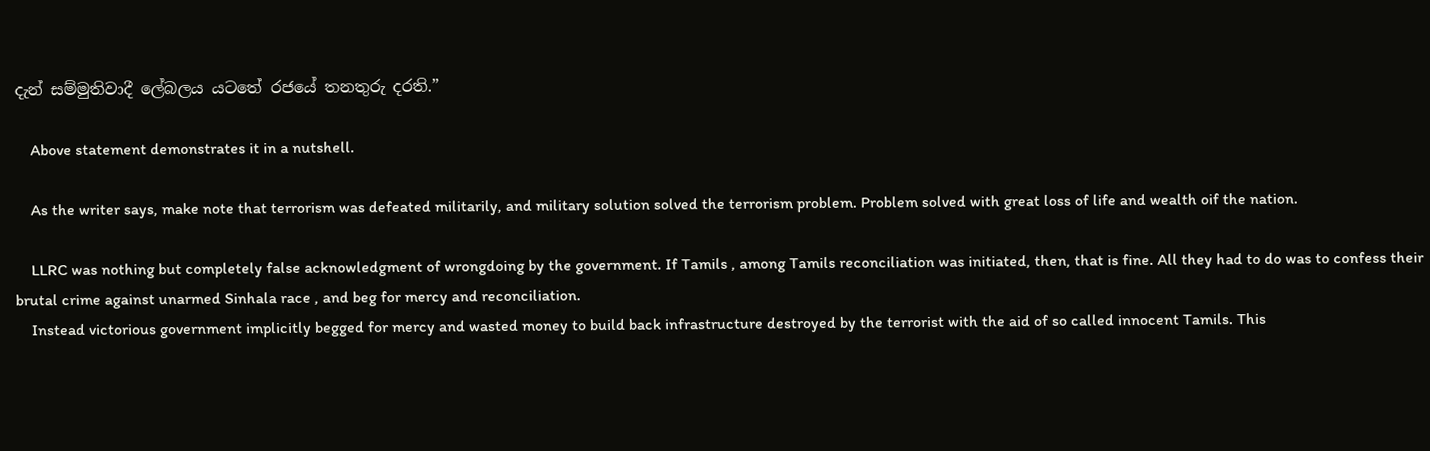දැන් සම්මුතිවාදී ලේබලය යටතේ රජයේ තනතුරු දරති.”

    Above statement demonstrates it in a nutshell.

    As the writer says, make note that terrorism was defeated militarily, and military solution solved the terrorism problem. Problem solved with great loss of life and wealth oif the nation.

    LLRC was nothing but completely false acknowledgment of wrongdoing by the government. If Tamils , among Tamils reconciliation was initiated, then, that is fine. All they had to do was to confess their brutal crime against unarmed Sinhala race , and beg for mercy and reconciliation.
    Instead victorious government implicitly begged for mercy and wasted money to build back infrastructure destroyed by the terrorist with the aid of so called innocent Tamils. This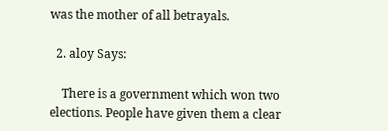was the mother of all betrayals.

  2. aloy Says:

    There is a government which won two elections. People have given them a clear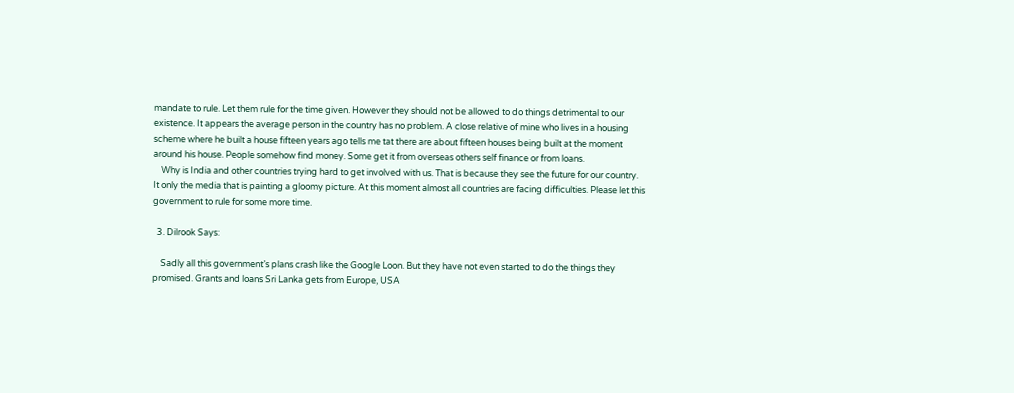mandate to rule. Let them rule for the time given. However they should not be allowed to do things detrimental to our existence. It appears the average person in the country has no problem. A close relative of mine who lives in a housing scheme where he built a house fifteen years ago tells me tat there are about fifteen houses being built at the moment around his house. People somehow find money. Some get it from overseas others self finance or from loans.
    Why is India and other countries trying hard to get involved with us. That is because they see the future for our country. It only the media that is painting a gloomy picture. At this moment almost all countries are facing difficulties. Please let this government to rule for some more time.

  3. Dilrook Says:

    Sadly all this government’s plans crash like the Google Loon. But they have not even started to do the things they promised. Grants and loans Sri Lanka gets from Europe, USA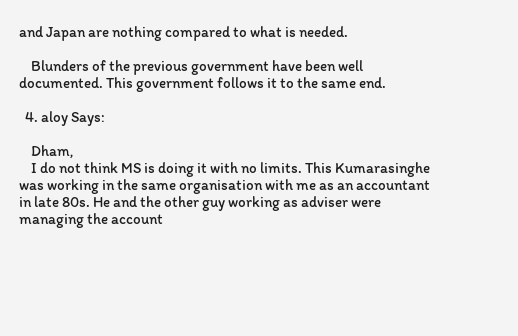and Japan are nothing compared to what is needed.

    Blunders of the previous government have been well documented. This government follows it to the same end.

  4. aloy Says:

    Dham,
    I do not think MS is doing it with no limits. This Kumarasinghe was working in the same organisation with me as an accountant in late 80s. He and the other guy working as adviser were managing the account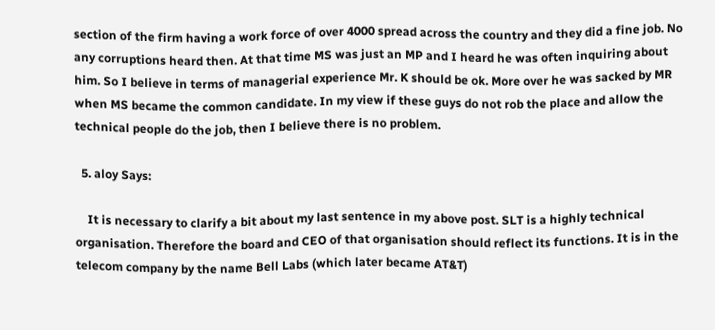section of the firm having a work force of over 4000 spread across the country and they did a fine job. No any corruptions heard then. At that time MS was just an MP and I heard he was often inquiring about him. So I believe in terms of managerial experience Mr. K should be ok. More over he was sacked by MR when MS became the common candidate. In my view if these guys do not rob the place and allow the technical people do the job, then I believe there is no problem.

  5. aloy Says:

    It is necessary to clarify a bit about my last sentence in my above post. SLT is a highly technical organisation. Therefore the board and CEO of that organisation should reflect its functions. It is in the telecom company by the name Bell Labs (which later became AT&T)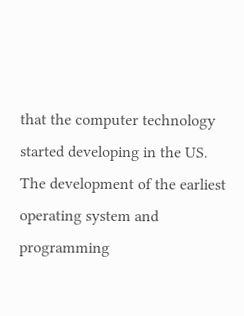that the computer technology started developing in the US. The development of the earliest operating system and programming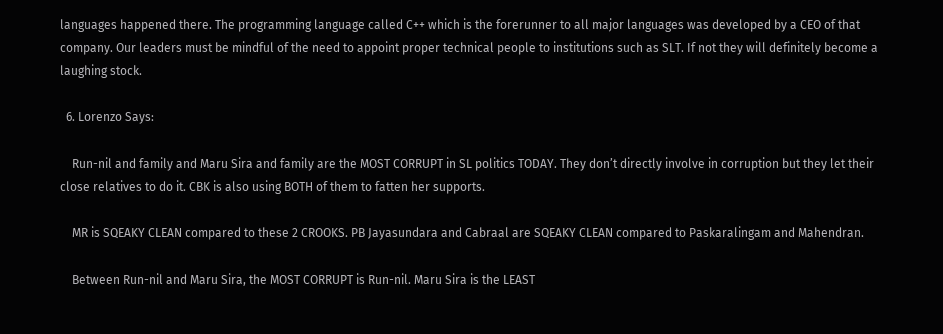languages happened there. The programming language called C++ which is the forerunner to all major languages was developed by a CEO of that company. Our leaders must be mindful of the need to appoint proper technical people to institutions such as SLT. If not they will definitely become a laughing stock.

  6. Lorenzo Says:

    Run-nil and family and Maru Sira and family are the MOST CORRUPT in SL politics TODAY. They don’t directly involve in corruption but they let their close relatives to do it. CBK is also using BOTH of them to fatten her supports.

    MR is SQEAKY CLEAN compared to these 2 CROOKS. PB Jayasundara and Cabraal are SQEAKY CLEAN compared to Paskaralingam and Mahendran.

    Between Run-nil and Maru Sira, the MOST CORRUPT is Run-nil. Maru Sira is the LEAST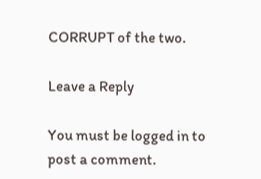CORRUPT of the two.

Leave a Reply

You must be logged in to post a comment.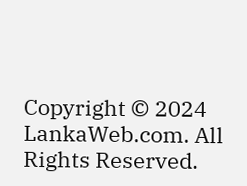Copyright © 2024 LankaWeb.com. All Rights Reserved.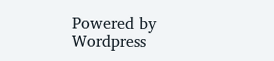Powered by Wordpress